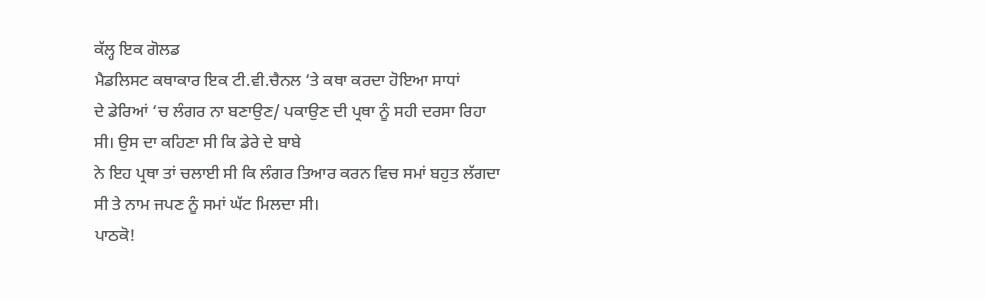ਕੱਲ੍ਹ ਇਕ ਗੋਲਡ
ਮੈਡਲਿਸਟ ਕਥਾਕਾਰ ਇਕ ਟੀ.ਵੀ.ਚੈਨਲ ‘ਤੇ ਕਥਾ ਕਰਦਾ ਹੋਇਆ ਸਾਧਾਂ
ਦੇ ਡੇਰਿਆਂ ‘ਚ ਲੰਗਰ ਨਾ ਬਣਾਉਣ/ ਪਕਾਉਣ ਦੀ ਪ੍ਰਥਾ ਨੂੰ ਸਹੀ ਦਰਸਾ ਰਿਹਾ
ਸੀ। ਉਸ ਦਾ ਕਹਿਣਾ ਸੀ ਕਿ ਡੇਰੇ ਦੇ ਬਾਬੇ
ਨੇ ਇਹ ਪ੍ਰਥਾ ਤਾਂ ਚਲਾਈ ਸੀ ਕਿ ਲੰਗਰ ਤਿਆਰ ਕਰਨ ਵਿਚ ਸਮਾਂ ਬਹੁਤ ਲੱਗਦਾ
ਸੀ ਤੇ ਨਾਮ ਜਪਣ ਨੂੰ ਸਮਾਂ ਘੱਟ ਮਿਲਦਾ ਸੀ।
ਪਾਠਕੋ!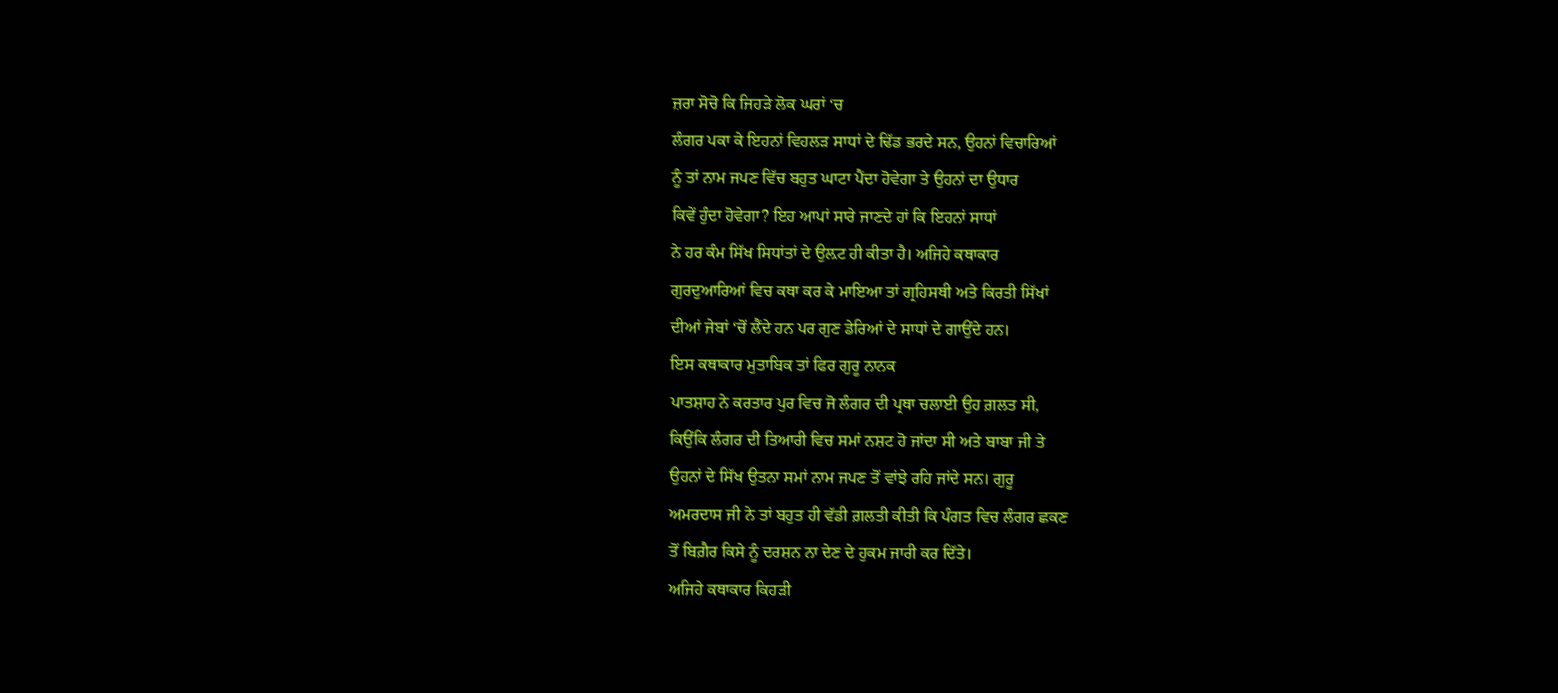ਜ਼ਰਾ ਸੋਚੋ ਕਿ ਜਿਹੜੇ ਲੋਕ ਘਰਾਂ ‘ਚ
ਲੰਗਰ ਪਕਾ ਕੇ ਇਹਨਾਂ ਵਿਹਲੜ ਸਾਧਾਂ ਦੇ ਢਿੱਡ ਭਰਦੇ ਸਨ, ਉਹਨਾਂ ਵਿਚਾਰਿਆਂ
ਨੂੰ ਤਾਂ ਨਾਮ ਜਪਣ ਵਿੱਚ ਬਹੁਤ ਘਾਟਾ ਪੈਂਦਾ ਹੋਵੇਗਾ ਤੇ ਉਹਨਾਂ ਦਾ ਉਧਾਰ
ਕਿਵੇਂ ਹੁੰਦਾ ਹੋਵੇਗਾ? ਇਹ ਆਪਾਂ ਸਾਰੇ ਜਾਣਦੇ ਹਾਂ ਕਿ ਇਹਨਾਂ ਸਾਧਾਂ
ਨੇ ਹਰ ਕੰਮ ਸਿੱਖ ਸਿਧਾਂਤਾਂ ਦੇ ਉਲ਼ਟ ਹੀ ਕੀਤਾ ਹੈ। ਅਜਿਹੇ ਕਥਾਕਾਰ
ਗੁਰਦੁਆਰਿਆਂ ਵਿਚ ਕਥਾ ਕਰ ਕੇ ਮਾਇਆ ਤਾਂ ਗ੍ਰਹਿਸਥੀ ਅਤੇ ਕਿਰਤੀ ਸਿੱਖਾਂ
ਦੀਆਂ ਜੇਬਾਂ ‘ਚੋਂ ਲੈਂਦੇ ਹਨ ਪਰ ਗੁਣ ਡੇਰਿਆਂ ਦੇ ਸਾਧਾਂ ਦੇ ਗਾਉਂਦੇ ਹਨ।
ਇਸ ਕਥਾਕਾਰ ਮੁਤਾਬਿਕ ਤਾਂ ਫਿਰ ਗੁਰੂ ਨਾਨਕ
ਪਾਤਸ਼ਾਹ ਨੇ ਕਰਤਾਰ ਪੁਰ ਵਿਚ ਜੋ ਲੰਗਰ ਦੀ ਪ੍ਰਥਾ ਚਲਾਈ ਉਹ ਗ਼ਲਤ ਸੀ,
ਕਿਉਂਕਿ ਲੰਗਰ ਦੀ ਤਿਆਰੀ ਵਿਚ ਸਮਾਂ ਨਸ਼ਟ ਹੋ ਜਾਂਦਾ ਸੀ ਅਤੇ ਬਾਬਾ ਜੀ ਤੇ
ਉਹਨਾਂ ਦੇ ਸਿੱਖ ਉਤਨਾ ਸਮਾਂ ਨਾਮ ਜਪਣ ਤੋਂ ਵਾਂਝੇ ਰਹਿ ਜਾਂਦੇ ਸਨ। ਗੁਰੂ
ਅਮਰਦਾਸ ਜੀ ਨੇ ਤਾਂ ਬਹੁਤ ਹੀ ਵੱਡੀ ਗ਼ਲਤੀ ਕੀਤੀ ਕਿ ਪੰਗਤ ਵਿਚ ਲੰਗਰ ਛਕਣ
ਤੋਂ ਬਿਗ਼ੈਰ ਕਿਸੇ ਨੂੰ ਦਰਸ਼ਨ ਨਾ ਦੇਣ ਦੇ ਹੁਕਮ ਜਾਰੀ ਕਰ ਦਿੱਤੇ।
ਅਜਿਹੇ ਕਥਾਕਾਰ ਕਿਹੜੀ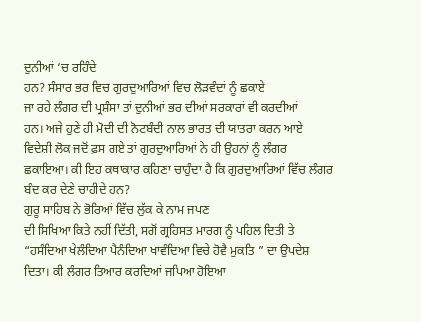ਦੁਨੀਆਂ ‘ਚ ਰਹਿੰਦੇ
ਹਨ? ਸੰਸਾਰ ਭਰ ਵਿਚ ਗੁਰਦੁਆਰਿਆਂ ਵਿਚ ਲੋੜਵੰਦਾਂ ਨੂੰ ਛਕਾਏ
ਜਾ ਰਹੇ ਲੰਗਰ ਦੀ ਪ੍ਰਸ਼ੰਸਾ ਤਾਂ ਦੁਨੀਆਂ ਭਰ ਦੀਆਂ ਸਰਕਾਰਾਂ ਵੀ ਕਰਦੀਆਂ
ਹਨ। ਅਜੇ ਹੁਣੇ ਹੀ ਮੋਦੀ ਦੀ ਨੋਟਬੰਦੀ ਨਾਲ ਭਾਰਤ ਦੀ ਯਾਤਰਾ ਕਰਨ ਆਏ
ਵਿਦੇਸ਼ੀ ਲੋਕ ਜਦੋਂ ਫ਼ਸ ਗਏ ਤਾਂ ਗੁਰਦੁਆਰਿਆਂ ਨੇ ਹੀ ਉਹਨਾਂ ਨੂੰ ਲੰਗਰ
ਛਕਾਇਆ। ਕੀ ਇਹ ਕਥਾਕਾਰ ਕਹਿਣਾ ਚਾਹੁੰਦਾ ਹੈ ਕਿ ਗੁਰਦੁਆਰਿਆਂ ਵਿੱਚ ਲੰਗਰ
ਬੰਦ ਕਰ ਦੇਣੇ ਚਾਹੀਦੇ ਹਨ?
ਗੁਰੂ ਸਾਹਿਬ ਨੇ ਭੋਰਿਆਂ ਵਿੱਚ ਲੁੱਕ ਕੇ ਨਾਮ ਜਪਣ
ਦੀ ਸਿਖਿਆ ਕਿਤੇ ਨਹੀਂ ਦਿੱਤੀ, ਸਗੋਂ ਗ੍ਰਹਿਸਤ ਮਾਰਗ ਨੂੰ ਪਹਿਲ ਦਿਤੀ ਤੇ
“ਹਸੰਦਿਆ ਖੇਲੰਦਿਆ ਪੈਨੰਦਿਆ ਖਾਵੰਦਿਆ ਵਿਚੇ ਹੋਵੈ ਮੁਕਤਿ ” ਦਾ ਉਪਦੇਸ਼
ਦਿਤਾ। ਕੀ ਲੰਗਰ ਤਿਆਰ ਕਰਦਿਆਂ ਜਪਿਆ ਹੋਇਆ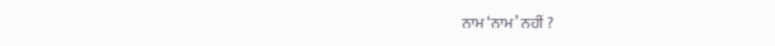ਨਾਮ ‘ਨਾਮ’ ਨਹੀਂ ?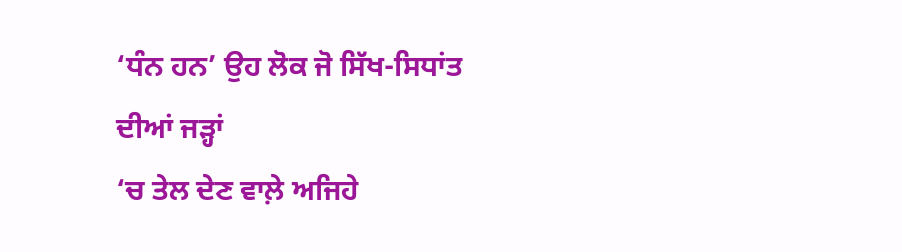‘ਧੰਨ ਹਨ’ ਉਹ ਲੋਕ ਜੋ ਸਿੱਖ-ਸਿਧਾਂਤ ਦੀਆਂ ਜੜ੍ਹਾਂ
‘ਚ ਤੇਲ ਦੇਣ ਵਾਲ਼ੇ ਅਜਿਹੇ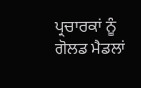ਪ੍ਰਚਾਰਕਾਂ ਨੂੰ ਗੋਲਡ ਮੈਡਲਾਂ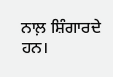ਨਾਲ਼ ਸ਼ਿੰਗਾਰਦੇ
ਹਨ।